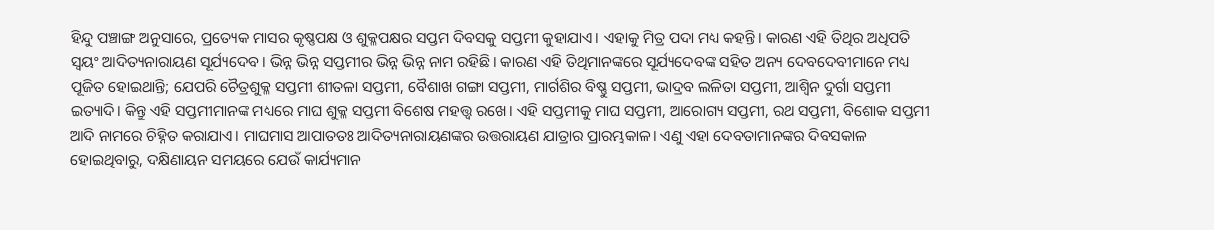ହିନ୍ଦୁ ପଞ୍ଚାଙ୍ଗ ଅନୁସାରେ, ପ୍ରତ୍ୟେକ ମାସର କୃଷ୍ଣପକ୍ଷ ଓ ଶୁକ୍ଳପକ୍ଷର ସପ୍ତମ ଦିବସକୁ ସପ୍ତମୀ କୁହାଯାଏ। ଏହାକୁ ମିତ୍ର ପଦା ମଧ୍ୟ କହନ୍ତି। କାରଣ ଏହି ତିଥିର ଅଧିପତି ସ୍ୱୟଂ ଆଦିତ୍ୟନାରାୟଣ ସୂର୍ଯ୍ୟଦେବ। ଭିନ୍ନ ଭିନ୍ନ ସପ୍ତମୀର ଭିନ୍ନ ଭିନ୍ନ ନାମ ରହିଛି। କାରଣ ଏହି ତିଥିମାନଙ୍କରେ ସୂର୍ଯ୍ୟଦେବଙ୍କ ସହିତ ଅନ୍ୟ ଦେବଦେବୀମାନେ ମଧ୍ୟ ପୂଜିତ ହୋଇଥାନ୍ତି; ଯେପରି ଚୈତ୍ରଶୁକ୍ଳ ସପ୍ତମୀ ଶୀତଳା ସପ୍ତମୀ, ବୈଶାଖ ଗଙ୍ଗା ସପ୍ତମୀ, ମାର୍ଗଶିର ବିଷ୍ଣୁ ସପ୍ତମୀ, ଭାଦ୍ରବ ଲଳିତା ସପ୍ତମୀ, ଆଶ୍ୱିନ ଦୁର୍ଗା ସପ୍ତମୀ ଇତ୍ୟାଦି। କିନ୍ତୁ ଏହି ସପ୍ତମୀମାନଙ୍କ ମଧ୍ୟରେ ମାଘ ଶୁକ୍ଳ ସପ୍ତମୀ ବିଶେଷ ମହତ୍ତ୍ୱ ରଖେ। ଏହି ସପ୍ତମୀକୁ ମାଘ ସପ୍ତମୀ, ଆରୋଗ୍ୟ ସପ୍ତମୀ, ରଥ ସପ୍ତମୀ, ବିଶୋକ ସପ୍ତମୀ ଆଦି ନାମରେ ଚିହ୍ନିତ କରାଯାଏ। ମାଘମାସ ଆପାତତଃ ଆଦିତ୍ୟନାରାୟଣଙ୍କର ଉତ୍ତରାୟଣ ଯାତ୍ରାର ପ୍ରାରମ୍ଭକାଳ। ଏଣୁ ଏହା ଦେବତାମାନଙ୍କର ଦିବସକାଳ ହୋଇଥିବାରୁ, ଦକ୍ଷିଣାୟନ ସମୟରେ ଯେଉଁ କାର୍ଯ୍ୟମାନ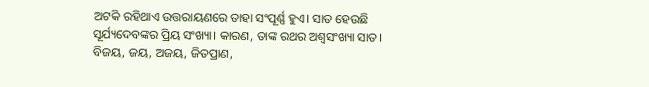ଅଟକି ରହିଥାଏ ଉତ୍ତରାୟଣରେ ତାହା ସଂପୂର୍ଣ୍ଣ ହୁଏ। ସାତ ହେଉଛି ସୂର୍ଯ୍ୟଦେବଙ୍କର ପ୍ରିୟ ସଂଖ୍ୟା। କାରଣ, ତାଙ୍କ ରଥର ଅଶ୍ୱସଂଖ୍ୟା ସାତ। ବିଜୟ, ଜୟ, ଅଜୟ, ଜିତପ୍ରାଣ,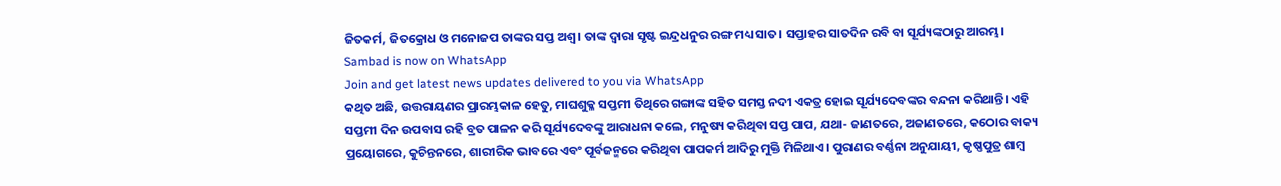ଜିତକର୍ମ, ଜିତକ୍ରୋଧ ଓ ମନୋଜପ ତାଙ୍କର ସପ୍ତ ଅଶ୍ୱ। ତାଙ୍କ ଦ୍ୱାରା ସୃଷ୍ଟ ଇନ୍ଦ୍ରଧନୁର ରଙ୍ଗ ମଧ୍ୟ ସାତ। ସପ୍ତାହର ସାତଦିନ ରବି ବା ସୂର୍ଯ୍ୟଙ୍କଠାରୁ ଆରମ୍ଭ।
Sambad is now on WhatsApp
Join and get latest news updates delivered to you via WhatsApp
କଥିତ ଅଛି, ଉତ୍ତରାୟଣର ପ୍ରାରମ୍ଭକାଳ ହେତୁ, ମାଘଶୁକ୍ଳ ସପ୍ତମୀ ତିଥିରେ ଗଙ୍ଗାଙ୍କ ସହିତ ସମସ୍ତ ନଦୀ ଏକତ୍ର ହୋଇ ସୂର୍ଯ୍ୟଦେବଙ୍କର ବନ୍ଦନା କରିଥାନ୍ତି। ଏହି ସପ୍ତମୀ ଦିନ ଉପବାସ ରହି ବ୍ରତ ପାଳନ କରି ସୂର୍ଯ୍ୟଦେବଙ୍କୁ ଆରାଧନା କଲେ, ମନୁଷ୍ୟ କରିଥିବା ସପ୍ତ ପାପ, ଯଥା- ଜାଣତରେ, ଅଜାଣତରେ, କଠୋର ବାକ୍ୟ ପ୍ରୟୋଗରେ, କୁଚିନ୍ତନରେ, ଶାରୀରିକ ଭାବରେ ଏବଂ ପୂର୍ବଜନ୍ମରେ କରିଥିବା ପାପକର୍ମ ଆଦିରୁ ମୁକ୍ତି ମିଳିଥାଏ। ପୁରାଣର ବର୍ଣ୍ଣନା ଅନୁଯାୟୀ, କୃଷ୍ଣପୁତ୍ର ଶାମ୍ବ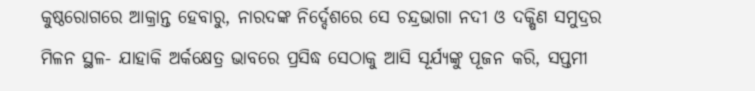କୁଷ୍ଠରୋଗରେ ଆକ୍ରାନ୍ତ ହେବାରୁ, ନାରଦଙ୍କ ନିର୍ଦ୍ଦେଶରେ ସେ ଚନ୍ଦ୍ରଭାଗା ନଦୀ ଓ ଦକ୍ଷିଣ ସମୁଦ୍ରର ମିଳନ ସ୍ଥଳ- ଯାହାକି ଅର୍କକ୍ଷେତ୍ର ଭାବରେ ପ୍ରସିଦ୍ଧ ସେଠାକୁ ଆସି ସୂର୍ଯ୍ୟଙ୍କୁ ପୂଜନ କରି, ସପ୍ତମୀ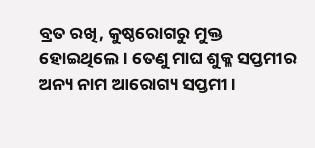ବ୍ରତ ରଖି, କୁଷ୍ଠରୋଗରୁ ମୁକ୍ତ ହୋଇଥିଲେ। ତେଣୁ ମାଘ ଶୁକ୍ଳ ସପ୍ତମୀର ଅନ୍ୟ ନାମ ଆରୋଗ୍ୟ ସପ୍ତମୀ।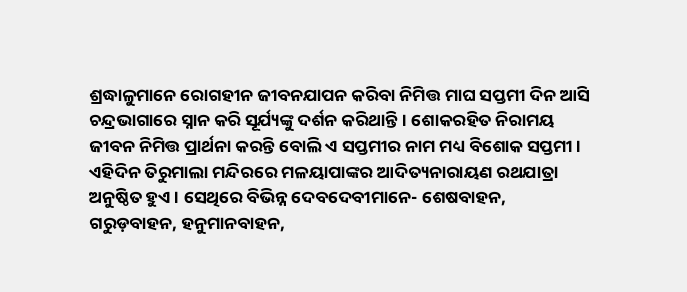ଶ୍ରଦ୍ଧାଳୁମାନେ ରୋଗହୀନ ଜୀବନଯାପନ କରିବା ନିମିତ୍ତ ମାଘ ସପ୍ତମୀ ଦିନ ଆସି ଚନ୍ଦ୍ରଭାଗାରେ ସ୍ନାନ କରି ସୂର୍ଯ୍ୟଙ୍କୁ ଦର୍ଶନ କରିଥାନ୍ତି। ଶୋକରହିତ ନିରାମୟ ଜୀବନ ନିମିତ୍ତ ପ୍ରାର୍ଥନା କରନ୍ତି ବୋଲି ଏ ସପ୍ତମୀର ନାମ ମଧ୍ୟ ବିଶୋକ ସପ୍ତମୀ।
ଏହିଦିନ ତିରୁମାଲା ମନ୍ଦିରରେ ମଳୟାପାଙ୍କର ଆଦିତ୍ୟନାରାୟଣ ରଥଯାତ୍ରା ଅନୁଷ୍ଠିତ ହୁଏ। ସେଥିରେ ବିଭିନ୍ନ ଦେବଦେବୀମାନେ- ଶେଷବାହନ, ଗରୁଡ଼ବାହନ, ହନୁମାନବାହନ,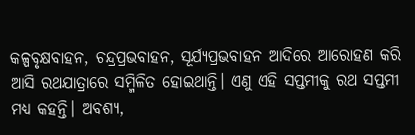କଳ୍ପବୃକ୍ଷବାହନ, ଚନ୍ଦ୍ରପ୍ରଭବାହନ, ସୂର୍ଯ୍ୟପ୍ରଭବାହନ ଆଦିରେ ଆରୋହଣ କରି ଆସି ରଥଯାତ୍ରାରେ ସମ୍ମିଳିତ ହୋଇଥାନ୍ତି। ଏଣୁ ଏହି ସପ୍ତମୀକୁ ରଥ ସପ୍ତମୀ ମଧ୍ୟ କହନ୍ତି। ଅବଶ୍ୟ,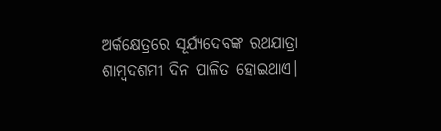ଅର୍କକ୍ଷେତ୍ରରେ ସୂର୍ଯ୍ୟଦେବଙ୍କ ରଥଯାତ୍ରା ଶାମ୍ବଦଶମୀ ଦିନ ପାଳିତ ହୋଇଥାଏ।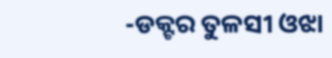-ଡକ୍ଟର ତୁଳସୀ ଓଝା